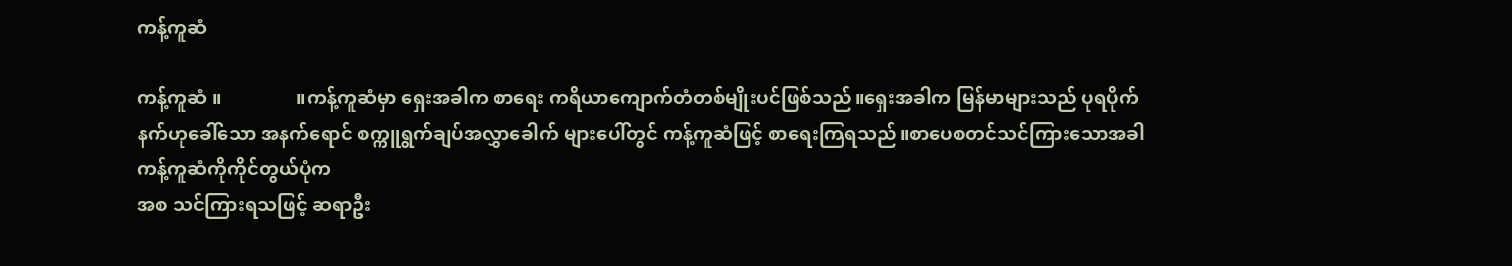ကန့်ကူဆံ

ကန့်ကူဆံ ။                ။ကန့်ကူဆံမှာ ရှေးအခါက စာရေး ကရိယာကျောက်တံတစ်မျိုးပင်ဖြစ်သည်။ရှေးအခါက မြန်မာများသည် ပုရပိုက်နက်ဟုခေါ်သော အနက်ရောင် စက္ကူရွက်ချပ်အလွှာခေါက် များပေါ်တွင် ကန့်ကူဆံဖြင့် စာရေးကြရသည်။စာပေစတင်သင်ကြားသောအခါ ကန့်ကူဆံကိုကိုင်တွယ်ပုံက
အစ သင်ကြားရသဖြင့် ဆရာဦး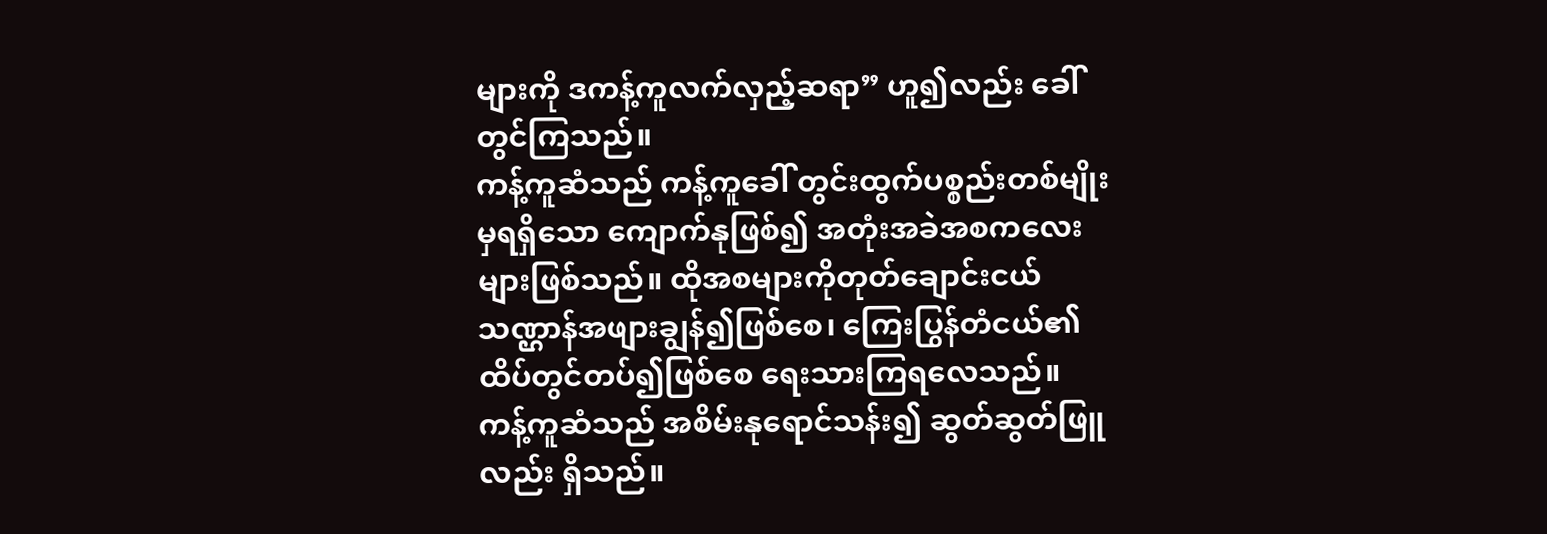များကို ဒကန့်ကူလက်လှည့်ဆရာ” ဟူ၍လည်း ခေါ်တွင်ကြသည်။
ကန့်ကူဆံသည် ကန့်ကူခေါ် တွင်းထွက်ပစ္စည်းတစ်မျိုးမှရရှိသော ကျောက်နုဖြစ်၍ အတုံးအခဲအစကလေးများဖြစ်သည်။ ထိုအစများကိုတုတ်ချောင်းငယ်သဏ္ဌာန်အဖျားချွန်၍ဖြစ်စေ၊ ကြေးပြွန်တံငယ်၏ ထိပ်တွင်တပ်၍ဖြစ်စေ ရေးသားကြရလေသည်။
ကန့်ကူဆံသည် အစိမ်းနုရောင်သန်း၍ ဆွတ်ဆွတ်ဖြူလည်း ရှိသည်။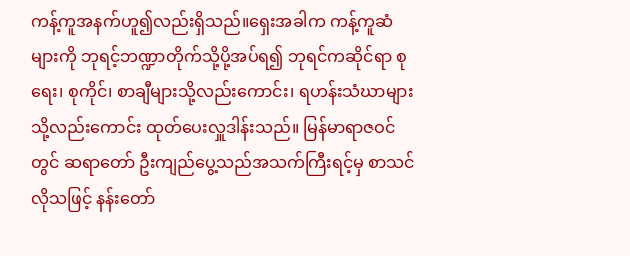ကန့်ကူအနက်ဟူ၍လည်းရှိသည်။ရှေးအခါက ကန့်ကူဆံများကို ဘုရင့်ဘဏ္ဍာတိုက်သို့ပို့အပ်ရ၍ ဘုရင်ကဆိုင်ရာ စုရေး၊ စုကိုင်၊ စာချီများသို့လည်းကောင်း၊ ရဟန်းသံဃာများသို့လည်းကောင်း ထုတ်ပေးလှူဒါန်းသည်။ မြန်မာရာဇဝင်တွင် ဆရာတော် ဦးကျည်ပွေ့သည်အသက်ကြီးရင့်မှ စာသင်လိုသဖြင့် နန်းတော်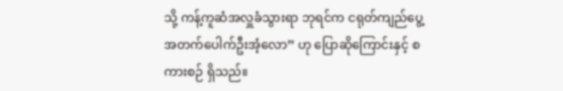သို့ ကန့်ကူဆံအလှူခံသွားရာ ဘုရင်က ငရုတ်ကျည်ပွေ့ အတက်ပေါက်ဦးအံ့လော” ဟု ပြောဆိုကြောင်းနှင့် စကားစဉ် ရှိသည်။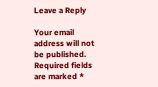Leave a Reply

Your email address will not be published. Required fields are marked *